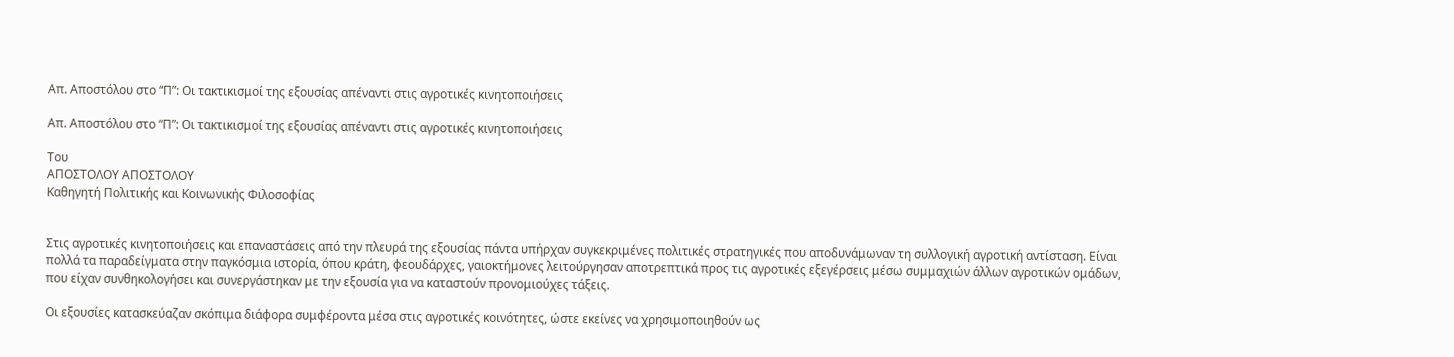Απ. Αποστόλου στο “Π”: Οι τακτικισμοί της εξουσίας απέναντι στις αγροτικές κινητοποιήσεις

Απ. Αποστόλου στο “Π”: Οι τακτικισμοί της εξουσίας απέναντι στις αγροτικές κινητοποιήσεις

Του
ΑΠΟΣΤΟΛΟΥ ΑΠΟΣΤΟΛΟΥ
Καθηγητή Πολιτικής και Κοινωνικής Φιλοσοφίας


Στις αγροτικές κινητοποιήσεις και επαναστάσεις από την πλευρά της εξουσίας πάντα υπήρχαν συγκεκριμένες πολιτικές στρατηγικές που αποδυνάμωναν τη συλλογική αγροτική αντίσταση. Είναι πολλά τα παραδείγματα στην παγκόσμια ιστορία, όπου κράτη, φεουδάρχες, γαιοκτήμονες λειτούργησαν αποτρεπτικά προς τις αγροτικές εξεγέρσεις μέσω συμμαχιών άλλων αγροτικών ομάδων, που είχαν συνθηκολογήσει και συνεργάστηκαν με την εξουσία για να καταστούν προνομιούχες τάξεις.

Οι εξουσίες κατασκεύαζαν σκόπιμα διάφορα συμφέροντα μέσα στις αγροτικές κοινότητες, ώστε εκείνες να χρησιμοποιηθούν ως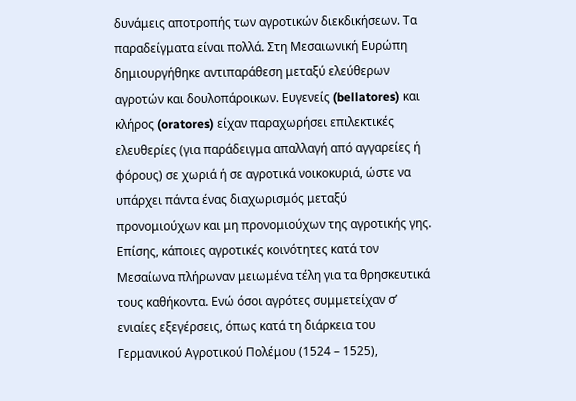δυνάμεις αποτροπής των αγροτικών διεκδικήσεων. Τα παραδείγματα είναι πολλά. Στη Μεσαιωνική Ευρώπη δημιουργήθηκε αντιπαράθεση μεταξύ ελεύθερων αγροτών και δουλοπάροικων. Ευγενείς (bellatores) και κλήρος (oratores) είχαν παραχωρήσει επιλεκτικές ελευθερίες (για παράδειγμα απαλλαγή από αγγαρείες ή φόρους) σε χωριά ή σε αγροτικά νοικοκυριά, ώστε να υπάρχει πάντα ένας διαχωρισμός μεταξύ προνομιούχων και μη προνομιούχων της αγροτικής γης. Επίσης, κάποιες αγροτικές κοινότητες κατά τον Μεσαίωνα πλήρωναν μειωμένα τέλη για τα θρησκευτικά τους καθήκοντα. Ενώ όσοι αγρότες συμμετείχαν σ’ ενιαίες εξεγέρσεις, όπως κατά τη διάρκεια του Γερμανικού Αγροτικού Πολέμου (1524 – 1525),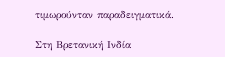τιμωρούνταν παραδειγματικά.

Στη Βρετανική Ινδία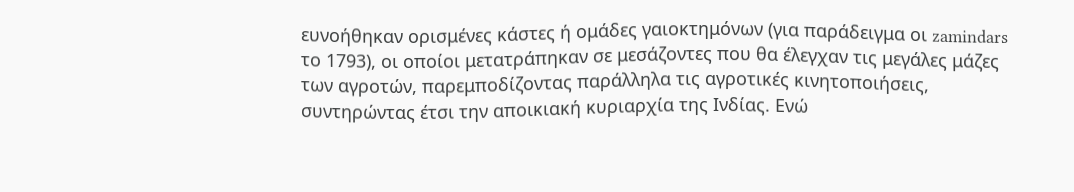ευνοήθηκαν ορισμένες κάστες ή ομάδες γαιοκτημόνων (για παράδειγμα οι zamindars το 1793), οι οποίοι μετατράπηκαν σε μεσάζοντες που θα έλεγχαν τις μεγάλες μάζες των αγροτών, παρεμποδίζοντας παράλληλα τις αγροτικές κινητοποιήσεις, συντηρώντας έτσι την αποικιακή κυριαρχία της Ινδίας. Ενώ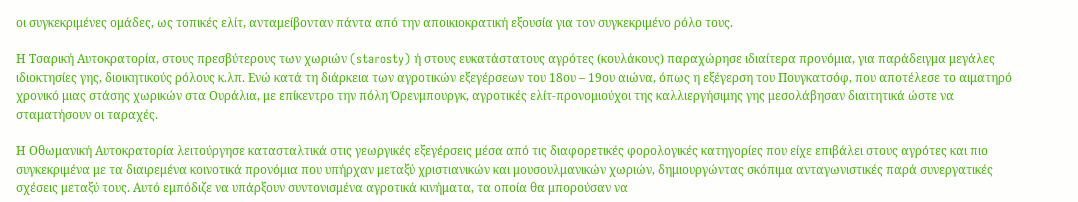οι συγκεκριμένες ομάδες, ως τοπικές ελίτ, ανταμείβονταν πάντα από την αποικιοκρατική εξουσία για τον συγκεκριμένο ρόλο τους.

Η Τσαρική Αυτοκρατορία, στους πρεσβύτερους των χωριών (starosty) ή στους ευκατάστατους αγρότες (κουλάκους) παραχώρησε ιδιαίτερα προνόμια, για παράδειγμα μεγάλες ιδιοκτησίες γης, διοικητικούς ρόλους κ.λπ. Ενώ κατά τη διάρκεια των αγροτικών εξεγέρσεων του 18ου – 19ου αιώνα, όπως η εξέγερση του Πουγκατσόφ, που αποτέλεσε το αιματηρό χρονικό μιας στάσης χωρικών στα Ουράλια, με επίκεντρο την πόλη Όρενμπουργκ, αγροτικές ελίτ-προνομιούχοι της καλλιεργήσιμης γης μεσολάβησαν διαιτητικά ώστε να σταματήσουν οι ταραχές.

Η Οθωμανική Αυτοκρατορία λειτούργησε κατασταλτικά στις γεωργικές εξεγέρσεις μέσα από τις διαφορετικές φορολογικές κατηγορίες που είχε επιβάλει στους αγρότες και πιο συγκεκριμένα με τα διαιρεμένα κοινοτικά προνόμια που υπήρχαν μεταξύ χριστιανικών και μουσουλμανικών χωριών, δημιουργώντας σκόπιμα ανταγωνιστικές παρά συνεργατικές σχέσεις μεταξύ τους. Αυτό εμπόδιζε να υπάρξουν συντονισμένα αγροτικά κινήματα, τα οποία θα μπορούσαν να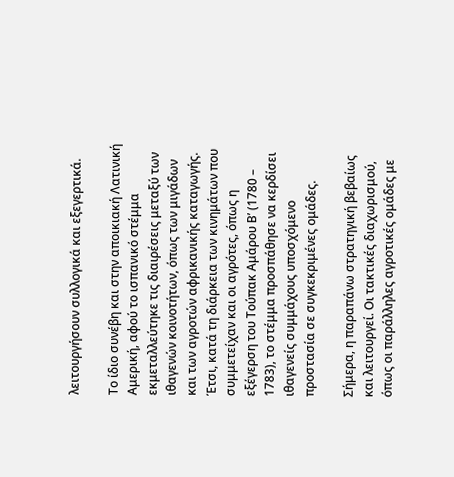λειτουργήσουν συλλογικά και εξεγερτικά.

Το ίδιο συνέβη και στην αποικιακή Λατινική Αμερική, αφού το ισπανικό στέμμα εκμεταλλεύτηκε τις διαιρέσεις μεταξύ των ιθαγενών κοινοτήτων, όπως των μιγάδων και των αγροτών αφρικανικής καταγωγής. Έτσι, κατά τη διάρκεια των κινημάτων που συμμετείχαν και οι αγρότες, όπως η εξέγερση του Τούπακ Αμάρου Β’ (1780 – 1783), το στέμμα προσπάθησε να κερδίσει ιθαγενείς συμμάχους υποσχόμενο προστασία σε συγκεκριμένες ομάδες.

Σήμερα, η παραπάνω στρατηγική βεβαίως και λειτουργεί. Οι τακτικές διαχωρισμού, όπως οι παράλληλες αγροτικές ομάδες με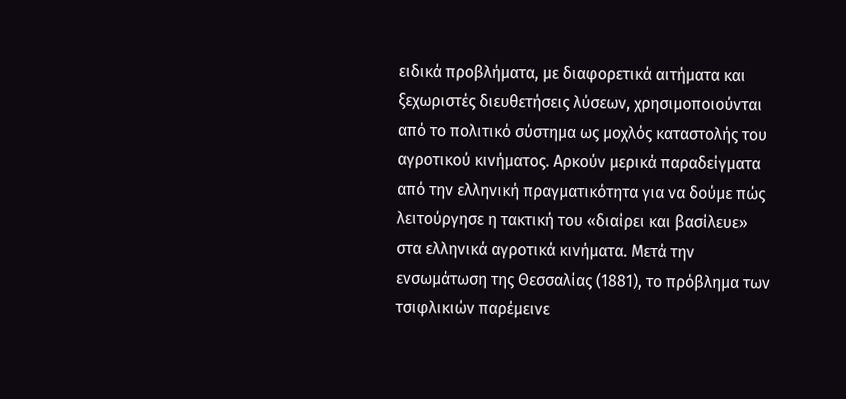ειδικά προβλήματα, με διαφορετικά αιτήματα και ξεχωριστές διευθετήσεις λύσεων, χρησιμοποιούνται από το πολιτικό σύστημα ως μοχλός καταστολής του αγροτικού κινήματος. Αρκούν μερικά παραδείγματα από την ελληνική πραγματικότητα για να δούμε πώς λειτούργησε η τακτική του «διαίρει και βασίλευε» στα ελληνικά αγροτικά κινήματα. Μετά την ενσωμάτωση της Θεσσαλίας (1881), το πρόβλημα των τσιφλικιών παρέμεινε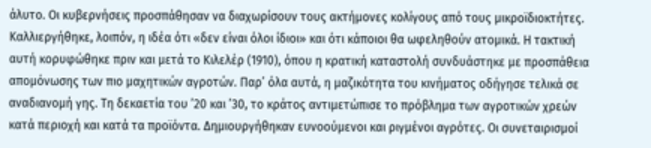άλυτο. Οι κυβερνήσεις προσπάθησαν να διαχωρίσουν τους ακτήμονες κολίγους από τους μικροϊδιοκτήτες. Καλλιεργήθηκε, λοιπόν, η ιδέα ότι «δεν είναι όλοι ίδιοι» και ότι κάποιοι θα ωφεληθούν ατομικά. Η τακτική αυτή κορυφώθηκε πριν και μετά το Κιλελέρ (1910), όπου η κρατική καταστολή συνδυάστηκε με προσπάθεια απομόνωσης των πιο μαχητικών αγροτών. Παρ’ όλα αυτά, η μαζικότητα του κινήματος οδήγησε τελικά σε αναδιανομή γης. Τη δεκαετία του ’20 και ’30, το κράτος αντιμετώπισε το πρόβλημα των αγροτικών χρεών κατά περιοχή και κατά τα προϊόντα. Δημιουργήθηκαν ευνοούμενοι και ριγμένοι αγρότες. Οι συνεταιρισμοί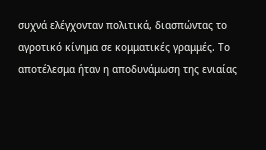συχνά ελέγχονταν πολιτικά, διασπώντας το αγροτικό κίνημα σε κομματικές γραμμές. Το αποτέλεσμα ήταν η αποδυνάμωση της ενιαίας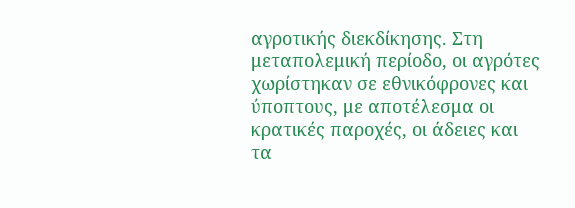αγροτικής διεκδίκησης. Στη μεταπολεμική περίοδο, οι αγρότες χωρίστηκαν σε εθνικόφρονες και ύποπτους, με αποτέλεσμα οι κρατικές παροχές, οι άδειες και τα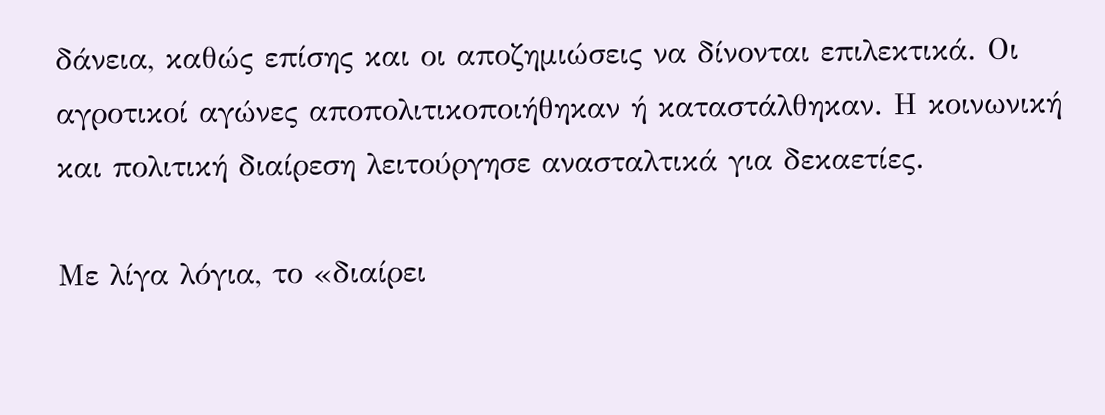δάνεια, καθώς επίσης και οι αποζημιώσεις να δίνονται επιλεκτικά. Οι αγροτικοί αγώνες αποπολιτικοποιήθηκαν ή καταστάλθηκαν. Η κοινωνική και πολιτική διαίρεση λειτούργησε ανασταλτικά για δεκαετίες.

Με λίγα λόγια, το «διαίρει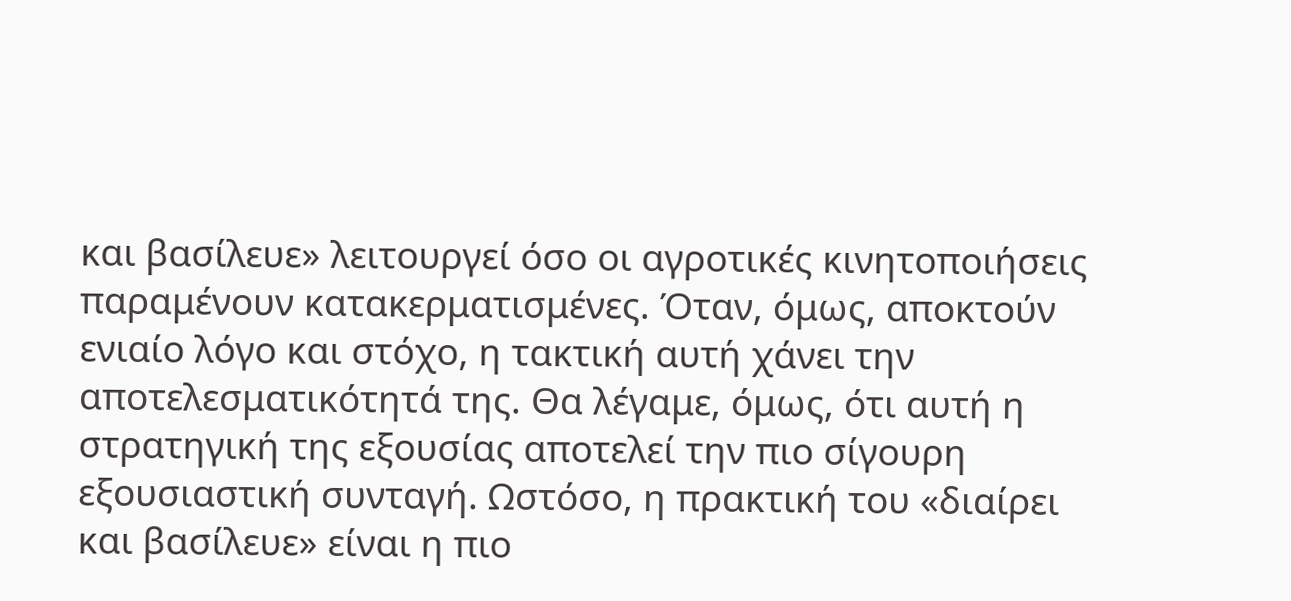και βασίλευε» λειτουργεί όσο οι αγροτικές κινητοποιήσεις παραμένουν κατακερματισμένες. Όταν, όμως, αποκτούν ενιαίο λόγο και στόχο, η τακτική αυτή χάνει την αποτελεσματικότητά της. Θα λέγαμε, όμως, ότι αυτή η στρατηγική της εξουσίας αποτελεί την πιο σίγουρη εξουσιαστική συνταγή. Ωστόσο, η πρακτική του «διαίρει και βασίλευε» είναι η πιο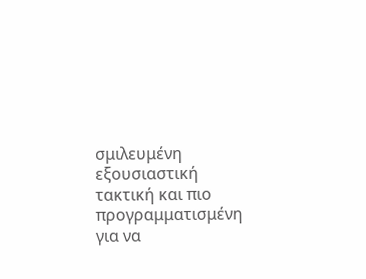σμιλευμένη εξουσιαστική τακτική και πιο προγραμματισμένη για να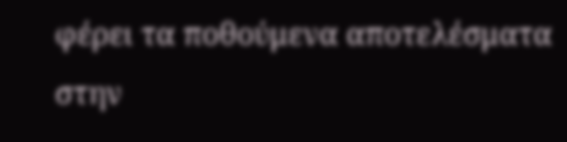φέρει τα ποθούμενα αποτελέσματα στην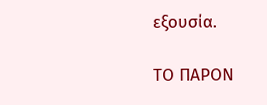εξουσία.

ΤΟ ΠΑΡΟΝ